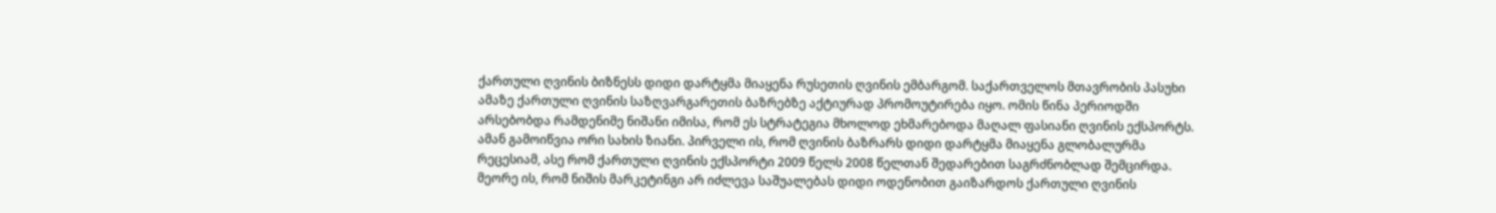ქართული ღვინის ბიზნესს დიდი დარტყმა მიაყენა რუსეთის ღვინის ემბარგომ. საქართველოს მთავრობის პასუხი ამაზე ქართული ღვინის საზღვარგარეთის ბაზრებზე აქტიურად პრომოუტირება იყო. ომის წინა პერიოდში არსებობდა რამდენიმე ნიშანი იმისა, რომ ეს სტრატეგია მხოლოდ ეხმარებოდა მაღალ ფასიანი ღვინის ექსპორტს. ამან გამოიწვია ორი სახის ზიანი. პირველი ის, რომ ღვინის ბაზრარს დიდი დარტყმა მიაყენა გლობალურმა რეცესიამ, ასე რომ ქართული ღვინის ექსპორტი 2009 წელს 2008 წელთან შედარებით საგრძნობლად შემცირდა. მეორე ის, რომ ნიშის მარკეტინგი არ იძლევა საშუალებას დიდი ოდენობით გაიზარდოს ქართული ღვინის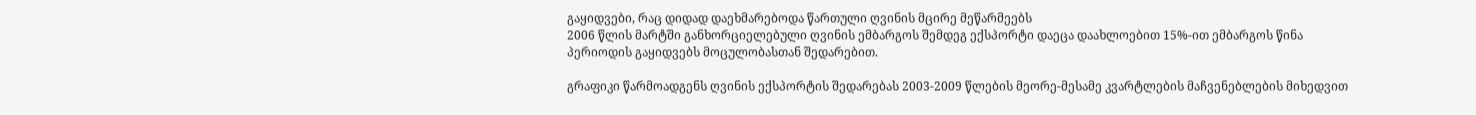გაყიდვები, რაც დიდად დაეხმარებოდა წართული ღვინის მცირე მეწარმეებს
2006 წლის მარტში განხორციელებული ღვინის ემბარგოს შემდეგ ექსპორტი დაეცა დაახლოებით 15%-ით ემბარგოს წინა პერიოდის გაყიდვებს მოცულობასთან შედარებით.

გრაფიკი წარმოადგენს ღვინის ექსპორტის შედარებას 2003-2009 წლების მეორე-მესამე კვარტლების მაჩვენებლების მიხედვით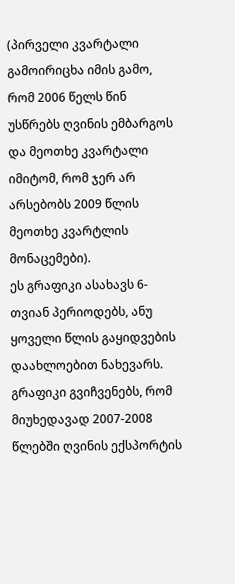(პირველი კვარტალი გამოირიცხა იმის გამო, რომ 2006 წელს წინ უსწრებს ღვინის ემბარგოს და მეოთხე კვარტალი იმიტომ, რომ ჯერ არ არსებობს 2009 წლის მეოთხე კვარტლის მონაცემები).
ეს გრაფიკი ასახავს 6-თვიან პერიოდებს, ანუ ყოველი წლის გაყიდვების დაახლოებით ნახევარს. გრაფიკი გვიჩვენებს, რომ მიუხედავად 2007-2008 წლებში ღვინის ექსპორტის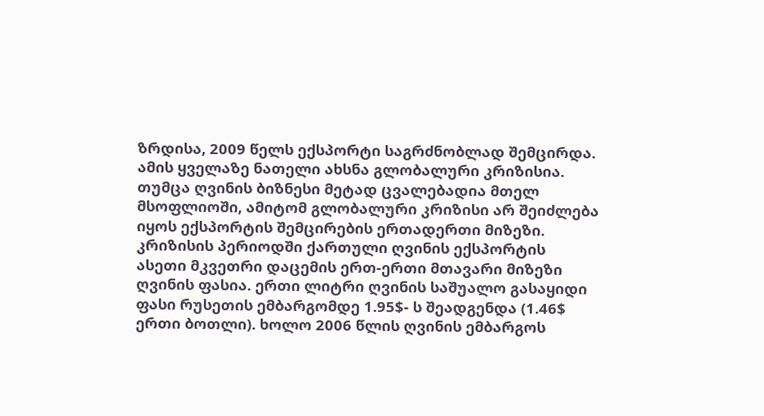ზრდისა, 2009 წელს ექსპორტი საგრძნობლად შემცირდა. ამის ყველაზე ნათელი ახსნა გლობალური კრიზისია. თუმცა ღვინის ბიზნესი მეტად ცვალებადია მთელ მსოფლიოში, ამიტომ გლობალური კრიზისი არ შეიძლება იყოს ექსპორტის შემცირების ერთადერთი მიზეზი.
კრიზისის პერიოდში ქართული ღვინის ექსპორტის ასეთი მკვეთრი დაცემის ერთ-ერთი მთავარი მიზეზი ღვინის ფასია. ერთი ლიტრი ღვინის საშუალო გასაყიდი ფასი რუსეთის ემბარგომდე 1.95$- ს შეადგენდა (1.46$ ერთი ბოთლი). ხოლო 2006 წლის ღვინის ემბარგოს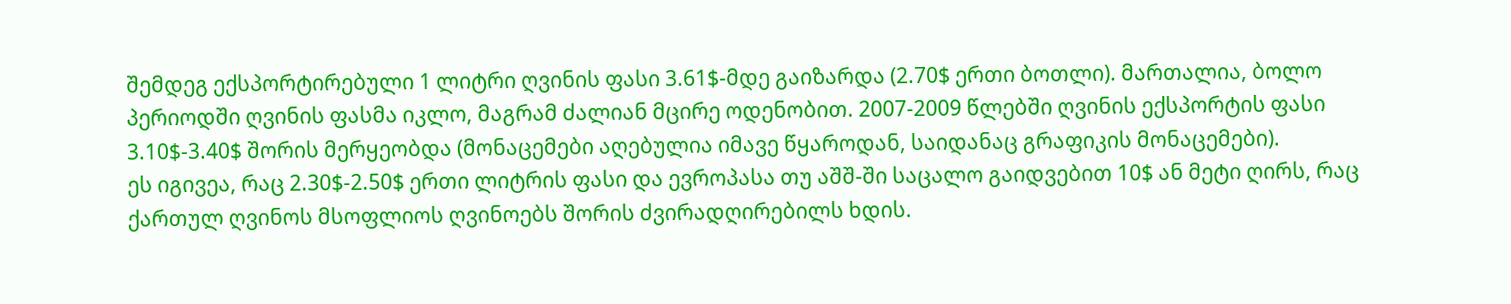შემდეგ ექსპორტირებული 1 ლიტრი ღვინის ფასი 3.61$-მდე გაიზარდა (2.70$ ერთი ბოთლი). მართალია, ბოლო პერიოდში ღვინის ფასმა იკლო, მაგრამ ძალიან მცირე ოდენობით. 2007-2009 წლებში ღვინის ექსპორტის ფასი 3.10$-3.40$ შორის მერყეობდა (მონაცემები აღებულია იმავე წყაროდან, საიდანაც გრაფიკის მონაცემები).
ეს იგივეა, რაც 2.30$-2.50$ ერთი ლიტრის ფასი და ევროპასა თუ აშშ-ში საცალო გაიდვებით 10$ ან მეტი ღირს, რაც ქართულ ღვინოს მსოფლიოს ღვინოებს შორის ძვირადღირებილს ხდის.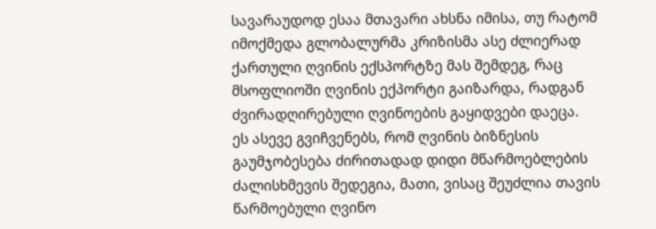სავარაუდოდ ესაა მთავარი ახსნა იმისა, თუ რატომ იმოქმედა გლობალურმა კრიზისმა ასე ძლიერად ქართული ღვინის ექსპორტზე მას შემდეგ, რაც მსოფლიოში ღვინის ექპორტი გაიზარდა, რადგან ძვირადღირებული ღვინოების გაყიდვები დაეცა.
ეს ასევე გვიჩვენებს, რომ ღვინის ბიზნესის გაუმჯობესება ძირითადად დიდი მწარმოებლების ძალისხმევის შედეგია, მათი, ვისაც შეუძლია თავის წარმოებული ღვინო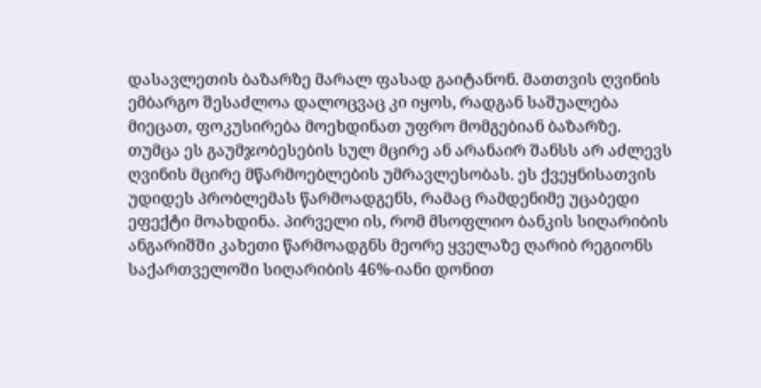დასავლეთის ბაზარზე მარალ ფასად გაიტანონ. მათთვის ღვინის ემბარგო შესაძლოა დალოცვაც კი იყოს, რადგან საშუალება მიეცათ, ფოკუსირება მოეხდინათ უფრო მომგებიან ბაზარზე.
თუმცა ეს გაუმჯობესების სულ მცირე ან არანაირ შანსს არ აძლევს ღვინის მცირე მწარმოებლების უმრავლესობას. ეს ქვეყნისათვის უდიდეს პრობლემას წარმოადგენს, რამაც რამდენიმე უცაბედი ეფექტი მოახდინა. პირველი ის, რომ მსოფლიო ბანკის სიღარიბის ანგარიშში კახეთი წარმოადგნს მეორე ყველაზე ღარიბ რეგიონს საქართველოში სიღარიბის 46%-იანი დონით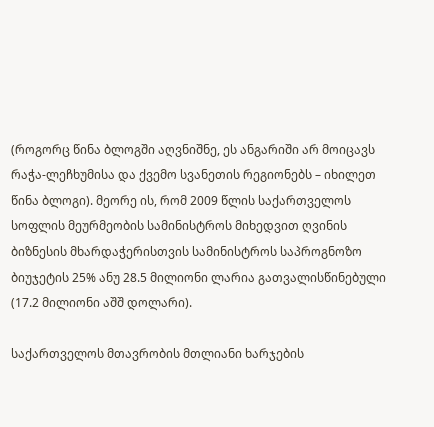(როგორც წინა ბლოგში აღვნიშნე, ეს ანგარიში არ მოიცავს რაჭა-ლეჩხუმისა და ქვემო სვანეთის რეგიონებს – იხილეთ წინა ბლოგი). მეორე ის, რომ 2009 წლის საქართველოს სოფლის მეურმეობის სამინისტროს მიხედვით ღვინის ბიზნესის მხარდაჭერისთვის სამინისტროს საპროგნოზო ბიუჯეტის 25% ანუ 28.5 მილიონი ლარია გათვალისწინებული (17.2 მილიონი აშშ დოლარი).

საქართველოს მთავრობის მთლიანი ხარჯების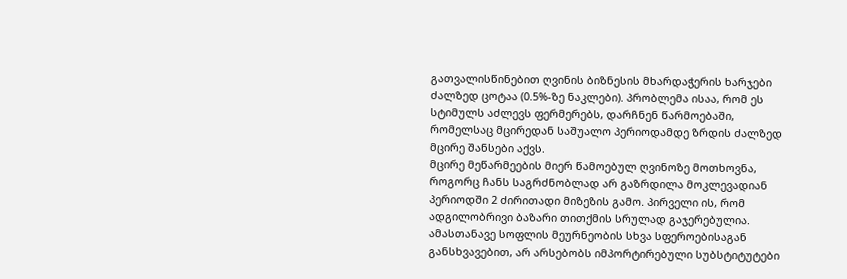გათვალისწინებით ღვინის ბიზნესის მხარდაჭერის ხარჯები ძალზედ ცოტაა (0.5%-ზე ნაკლები). პრობლემა ისაა, რომ ეს სტიმულს აძლევს ფერმერებს, დარჩნენ წარმოებაში, რომელსაც მცირედან საშუალო პერიოდამდე ზრდის ძალზედ მცირე შანსები აქვს.
მცირე მეწარმეების მიერ წამოებულ ღვინოზე მოთხოვნა, როგორც ჩანს საგრძნობლად არ გაზრდილა მოკლევადიან პერიოდში 2 ძირითადი მიზეზის გამო. პირველი ის, რომ ადგილობრივი ბაზარი თითქმის სრულად გაჯერებულია. ამასთანავე სოფლის მეურნეობის სხვა სფეროებისაგან განსხვავებით, არ არსებობს იმპორტირებული სუბსტიტუტები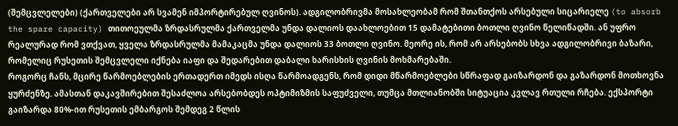(შემცვლელები) (ქართველები არ სვამენ იმპორტირებულ ღვინოს). ადგილობრივმა მოსახლეობამ რომ შთანთქოს არსებული სიცარიელე (to absorb the spare capacity) თითოეულმა ზრდასრულმა ქართველმა უნდა დალიოს დაახლოებით 15 დამატებითი ბოთლი ღვინო წელიწადში. ან უფრო რეალურად რომ ვთქვათ, ყველა ზრდასრულმა მამაკაცმა უნდა დალიოს 33 ბოთლი ღვინო. მეორე ის, რომ არ არსებობს სხვა ადგილობრივი ბაზარი, რომელიც რუსეთის შემცვლელი იქნება იაფი და შედარებით დაბალი ხარისხის ღვინის მოხმარებაში.
როგორც ჩანს, მცირე წარმოებლების ერთადერთ იმედს ისღა წარმოადგენს, რომ დიდი მწარმოებლები სწრაფად გაიზარდონ და გაზარდონ მოთხოვნა ყურძენზე. ამასთან დაკავშირებით შესაძლოა არსებობდეს ოპტიმიზმის საფუძველი, თუმცა მთლიანობში სიტუაცია კვლავ რთული რჩება. ექსპორტი გაიზარდა 80%-ით რუსეთის ემბარგოს შემდეგ 2 წლის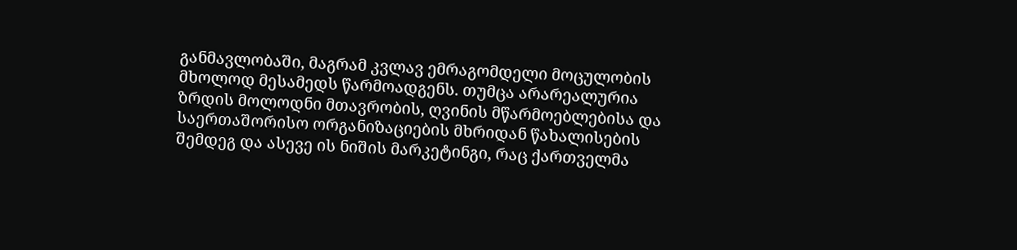განმავლობაში, მაგრამ კვლავ ემრაგომდელი მოცულობის მხოლოდ მესამედს წარმოადგენს. თუმცა არარეალურია ზრდის მოლოდნი მთავრობის, ღვინის მწარმოებლებისა და საერთაშორისო ორგანიზაციების მხრიდან წახალისების შემდეგ და ასევე ის ნიშის მარკეტინგი, რაც ქართველმა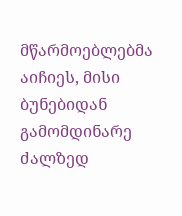მწარმოებლებმა აიჩიეს, მისი ბუნებიდან გამომდინარე ძალზედ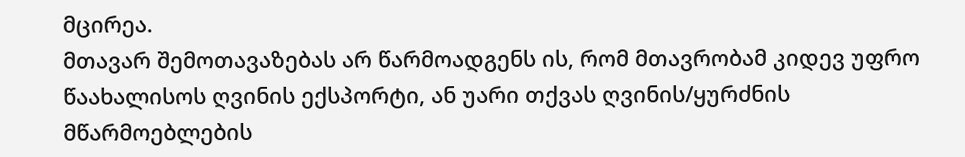მცირეა.
მთავარ შემოთავაზებას არ წარმოადგენს ის, რომ მთავრობამ კიდევ უფრო წაახალისოს ღვინის ექსპორტი, ან უარი თქვას ღვინის/ყურძნის მწარმოებლების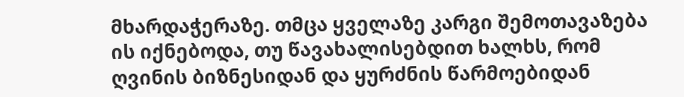მხარდაჭერაზე. თმცა ყველაზე კარგი შემოთავაზება ის იქნებოდა, თუ წავახალისებდით ხალხს, რომ ღვინის ბიზნესიდან და ყურძნის წარმოებიდან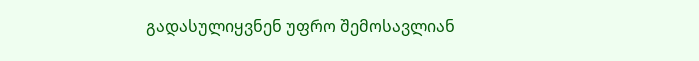გადასულიყვნენ უფრო შემოსავლიან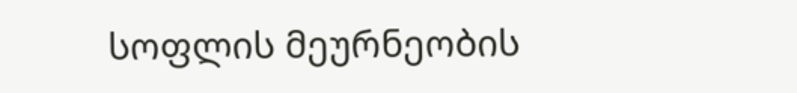სოფლის მეურნეობის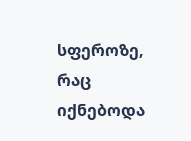სფეროზე, რაც იქნებოდა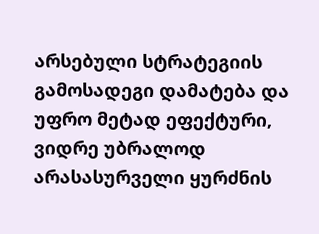არსებული სტრატეგიის გამოსადეგი დამატება და უფრო მეტად ეფექტური, ვიდრე უბრალოდ არასასურველი ყურძნის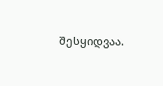შესყიდვაა.